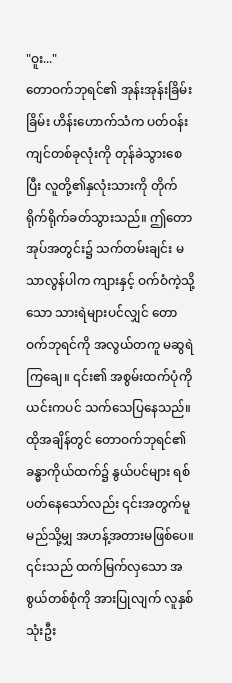"ဝူး..."
တောဝက်ဘုရင်၏ အုန်းအုန်းခြိမ်းခြိမ်း ဟိန်းဟောက်သံက ပတ်ဝန်းကျင်တစ်ခုလုံးကို တုန်ခဲသွားစေပြီး လူတို့၏နှလုံးသားကို တိုက်ရိုက်ရိုက်ခတ်သွားသည်။ ဤတောအုပ်အတွင်း၌ သက်တမ်းချင်း မသာလွန်ပါက ကျားနှင့် ဝက်ဝံကဲ့သို့သော သားရဲများပင်လျှင် တောဝက်ဘုရင်ကို အလွယ်တကူ မဆွရဲကြချေ။ ၎င်း၏ အစွမ်းထက်ပုံကို ယင်းကပင် သက်သေပြနေသည်။ ထိုအချိန်တွင် တောဝက်ဘုရင်၏ ခန္ဓာကိုယ်ထက်၌ နွယ်ပင်များ ရစ်ပတ်နေသော်လည်း ၎င်းအတွက်မူ မည်သို့မျှ အဟန့်အတားမဖြစ်ပေ။ ၎င်းသည် ထက်မြက်လှသော အစွယ်တစ်စုံကို အားပြုလျက် လူနှစ်သုံးဦး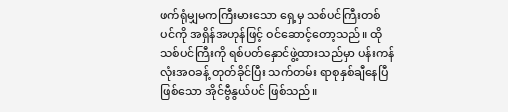ဖက်ရုံမျှမကကြီးမားသော ရှေ့မှ သစ်ပင်ကြီးတစ်ပင်ကို အရှိန်အဟုန်ဖြင့် ဝင်ဆောင့်တော့သည်။ ထိုသစ်ပင်ကြီးကို ရစ်ပတ်နှောင်ဖွဲ့ထားသည်မှာ ပန်းကန်လုံးအဝခန့် တုတ်ခိုင်ပြီး သက်တမ်း ရာစုနှစ်ချီနေပြီဖြစ်သော အိုင်ဗွီနွယ်ပင် ဖြစ်သည်။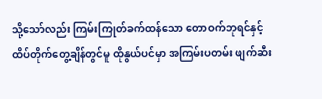သို့သော်လည်း ကြမ်းကြုတ်ခက်ထန်သော တောဝက်ဘုရင်နှင့် ထိပ်တိုက်တွေ့ချိန်တွင်မူ ထိုနွယ်ပင်မှာ အကြမ်းပတမ်း ဖျက်ဆီး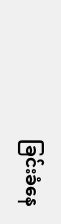ခြင်းခံနေ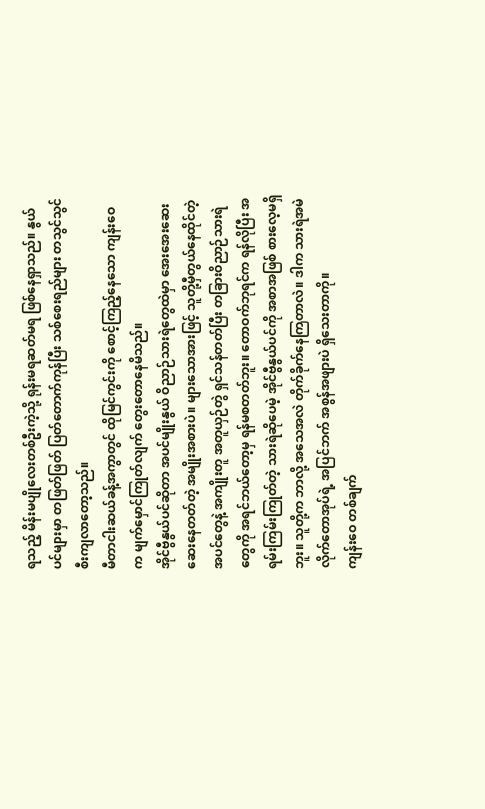ရသည့် မိန်းမပျိုလေးတစ်ဦးကဲ့သို့ ရုန်းမရဆတ်မရ ဖြစ်နေရှာသည်။ နွယ်ပင်များမှာ တဖြတ်ဖြတ် ပြတ်တောက်ကုန်ပြီး သစ်စေးရည်များ တသွင်သွင် စီးကျလာတော့သည်။
မီတာငါးဆယ်ခန့်အကွာတွင် ထိုမြင်ကွင်းကို စောင့်ကြည့်နေသော ကျန်းဝေက မျက်မှောင်ကြုတ်လျက် တွေးတောနေမိသည်။
အိုင်ဗွီနွယ်ပင်ဆိုတာ အပင်မျိုးနွယ် ဝိညာဉ်သားရဲတွေထဲမှာ အေးအေးဆေးဆေးနေတတ်တဲ့ အမျိုးအစားပဲ။ များသောအားဖြင့် သူတို့မှီတွယ်နေထိုင်တဲ့ အပင်တွေနဲ့ အကျိုးတူ အတူယှဉ်တွဲ ရှင်သန်တတ်ပြီး တခြားဝိညာဉ်သားရဲတွေကို အရင်ဘယ်တော့မှ ရန်မစတတ်ဘူး။ တောဝက်ဘုရင်က ရန်လိုပြီး အရမ်းကြမ်းကြုတ်တဲ့ သားရဲဆိုပေမဲ့ အိုင်ဗွီနွယ်ပင်ကို အစာအဖြစ် စားလေ့မရှိဘူး။ သူတို့က ဘာလို့ အသေအလဲ တိုက်ခိုက်နေကြတာလဲ။ ဒါက သားရဲအမဲလိုက်တောအုပ်ရဲ့ အပြင်ဘက် အစွန်အဖျားပဲ ရှိသေးတာကို။
ကျန်းဝေ တစ်ချက်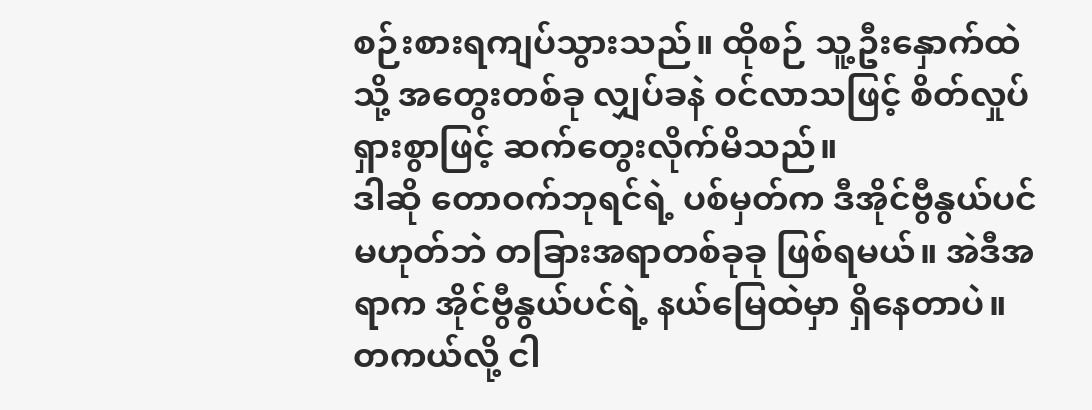စဉ်းစားရကျပ်သွားသည်။ ထိုစဉ် သူ့ဦးနှောက်ထဲသို့ အတွေးတစ်ခု လျှပ်ခနဲ ဝင်လာသဖြင့် စိတ်လှုပ်ရှားစွာဖြင့် ဆက်တွေးလိုက်မိသည်။
ဒါဆို တောဝက်ဘုရင်ရဲ့ ပစ်မှတ်က ဒီအိုင်ဗွီနွယ်ပင် မဟုတ်ဘဲ တခြားအရာတစ်ခုခု ဖြစ်ရမယ်။ အဲဒီအရာက အိုင်ဗွီနွယ်ပင်ရဲ့ နယ်မြေထဲမှာ ရှိနေတာပဲ။ တကယ်လို့ ငါ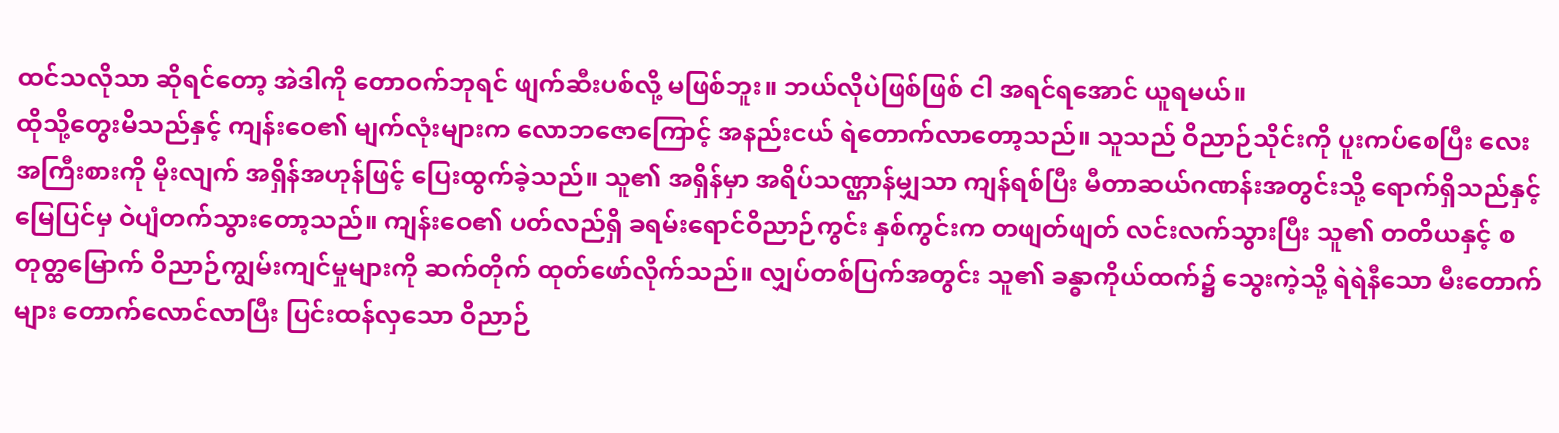ထင်သလိုသာ ဆိုရင်တော့ အဲဒါကို တောဝက်ဘုရင် ဖျက်ဆီးပစ်လို့ မဖြစ်ဘူး။ ဘယ်လိုပဲဖြစ်ဖြစ် ငါ အရင်ရအောင် ယူရမယ်။
ထိုသို့တွေးမိသည်နှင့် ကျန်းဝေ၏ မျက်လုံးများက လောဘဇောကြောင့် အနည်းငယ် ရဲတောက်လာတော့သည်။ သူသည် ဝိညာဉ်သိုင်းကို ပူးကပ်စေပြီး လေးအကြီးစားကို မိုးလျက် အရှိန်အဟုန်ဖြင့် ပြေးထွက်ခဲ့သည်။ သူ၏ အရှိန်မှာ အရိပ်သဏ္ဌာန်မျှသာ ကျန်ရစ်ပြီး မီတာဆယ်ဂဏန်းအတွင်းသို့ ရောက်ရှိသည်နှင့် မြေပြင်မှ ဝဲပျံတက်သွားတော့သည်။ ကျန်းဝေ၏ ပတ်လည်ရှိ ခရမ်းရောင်ဝိညာဉ်ကွင်း နှစ်ကွင်းက တဖျတ်ဖျတ် လင်းလက်သွားပြီး သူ၏ တတိယနှင့် စတုတ္ထမြောက် ဝိညာဉ်ကျွမ်းကျင်မှုများကို ဆက်တိုက် ထုတ်ဖော်လိုက်သည်။ လျှပ်တစ်ပြက်အတွင်း သူ၏ ခန္ဓာကိုယ်ထက်၌ သွေးကဲ့သို့ ရဲရဲနီသော မီးတောက်များ တောက်လောင်လာပြီး ပြင်းထန်လှသော ဝိညာဉ်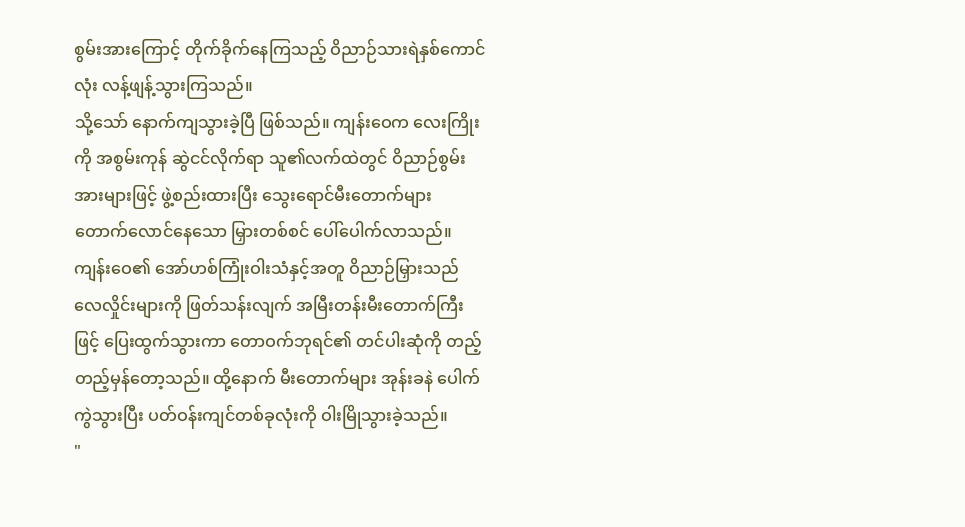စွမ်းအားကြောင့် တိုက်ခိုက်နေကြသည့် ဝိညာဉ်သားရဲနှစ်ကောင်လုံး လန့်ဖျန့်သွားကြသည်။
သို့သော် နောက်ကျသွားခဲ့ပြီ ဖြစ်သည်။ ကျန်းဝေက လေးကြိုးကို အစွမ်းကုန် ဆွဲငင်လိုက်ရာ သူ၏လက်ထဲတွင် ဝိညာဉ်စွမ်းအားများဖြင့် ဖွဲ့စည်းထားပြီး သွေးရောင်မီးတောက်များ တောက်လောင်နေသော မြှားတစ်စင် ပေါ်ပေါက်လာသည်။ ကျန်းဝေ၏ အော်ဟစ်ကြုံးဝါးသံနှင့်အတူ ဝိညာဉ်မြှားသည် လေလှိုင်းများကို ဖြတ်သန်းလျက် အမြီးတန်းမီးတောက်ကြီးဖြင့် ပြေးထွက်သွားကာ တောဝက်ဘုရင်၏ တင်ပါးဆုံကို တည့်တည့်မှန်တော့သည်။ ထို့နောက် မီးတောက်များ အုန်းခနဲ ပေါက်ကွဲသွားပြီး ပတ်ဝန်းကျင်တစ်ခုလုံးကို ဝါးမြိုသွားခဲ့သည်။
"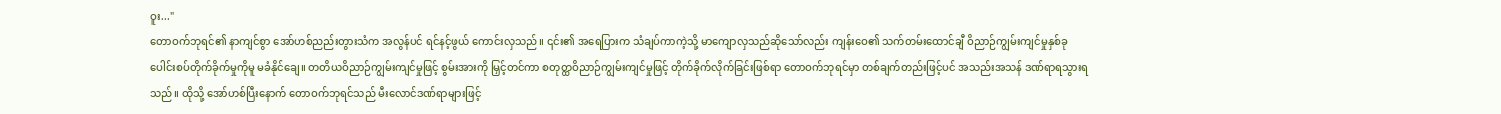ဝူး..."
တောဝက်ဘုရင်၏ နာကျင်စွာ အော်ဟစ်ညည်းတွားသံက အလွန်ပင် ရင်နင့်ဖွယ် ကောင်းလှသည်။ ၎င်း၏ အရေပြားက သံချပ်ကာကဲ့သို့ မာကျောလှသည်ဆိုသော်လည်း ကျန်းဝေ၏ သက်တမ်းထောင်ချီ ဝိညာဉ်ကျွမ်းကျင်မှုနှစ်ခု ပေါင်းစပ်တိုက်ခိုက်မှုကိုမူ မခံနိုင်ချေ။ တတိယဝိညာဉ်ကျွမ်းကျင်မှုဖြင့် စွမ်းအားကို မြှင့်တင်ကာ စတုတ္ထဝိညာဉ်ကျွမ်းကျင်မှုဖြင့် တိုက်ခိုက်လိုက်ခြင်းဖြစ်ရာ တောဝက်ဘုရင်မှာ တစ်ချက်တည်းဖြင့်ပင် အသည်းအသန် ဒဏ်ရာရသွားရသည်။ ထိုသို့ အော်ဟစ်ပြီးနောက် တောဝက်ဘုရင်သည် မီးလောင်ဒဏ်ရာများဖြင့်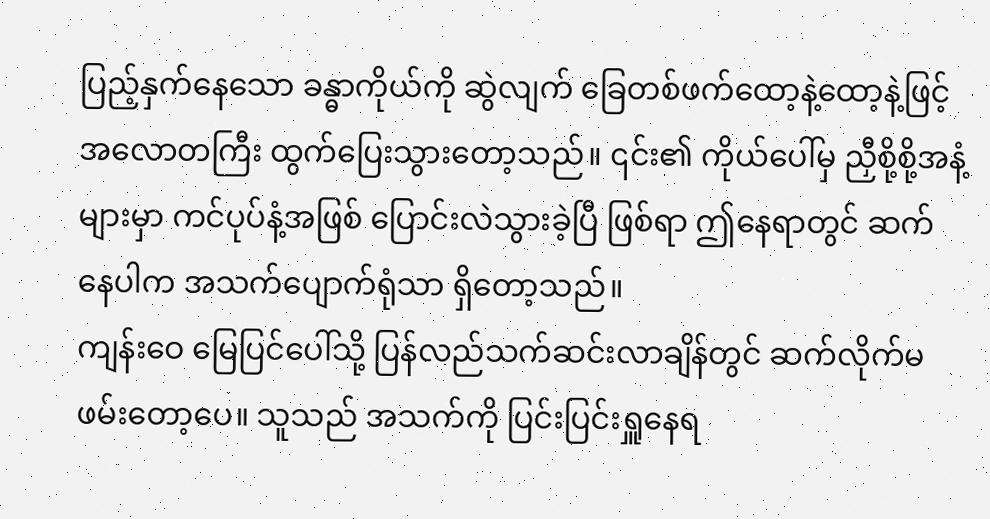ပြည့်နှက်နေသော ခန္ဓာကိုယ်ကို ဆွဲလျက် ခြေတစ်ဖက်ထော့နဲ့ထော့နဲ့ဖြင့် အလောတကြီး ထွက်ပြေးသွားတော့သည်။ ၎င်း၏ ကိုယ်ပေါ်မှ ညှီစို့စို့အနံ့များမှာ ကင်ပုပ်နံ့အဖြစ် ပြောင်းလဲသွားခဲ့ပြီ ဖြစ်ရာ ဤနေရာတွင် ဆက်နေပါက အသက်ပျောက်ရုံသာ ရှိတော့သည်။
ကျန်းဝေ မြေပြင်ပေါ်သို့ ပြန်လည်သက်ဆင်းလာချိန်တွင် ဆက်လိုက်မဖမ်းတော့ပေ။ သူသည် အသက်ကို ပြင်းပြင်းရှူနေရ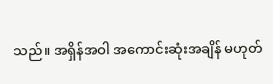သည်။ အရှိန်အဝါ အကောင်းဆုံးအချိန် မဟုတ်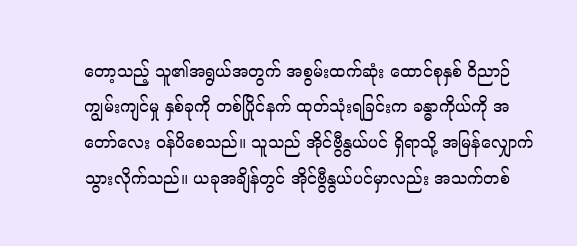တော့သည့် သူ၏အရွယ်အတွက် အစွမ်းထက်ဆုံး ထောင်စုနှစ် ဝိညာဉ်ကျွမ်းကျင်မှု နှစ်ခုကို တစ်ပြိုင်နက် ထုတ်သုံးရခြင်းက ခန္ဓာကိုယ်ကို အတော်လေး ဝန်ပိစေသည်။ သူသည် အိုင်ဗွီနွယ်ပင် ရှိရာသို့ အမြန်လျှောက်သွားလိုက်သည်။ ယခုအချိန်တွင် အိုင်ဗွီနွယ်ပင်မှာလည်း အသက်တစ်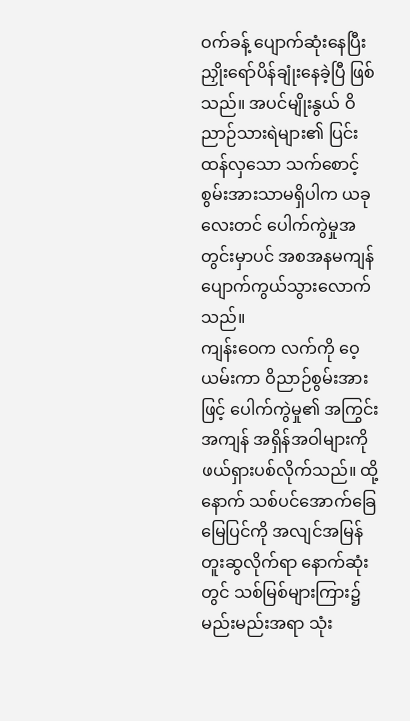ဝက်ခန့် ပျောက်ဆုံးနေပြီး ညှိုးရော်ပိန်ချုံးနေခဲ့ပြီ ဖြစ်သည်။ အပင်မျိုးနွယ် ဝိညာဉ်သားရဲများ၏ ပြင်းထန်လှသော သက်စောင့်စွမ်းအားသာမရှိပါက ယခုလေးတင် ပေါက်ကွဲမှုအတွင်းမှာပင် အစအနမကျန် ပျောက်ကွယ်သွားလောက်သည်။
ကျန်းဝေက လက်ကို ဝေ့ယမ်းကာ ဝိညာဉ်စွမ်းအားဖြင့် ပေါက်ကွဲမှု၏ အကြွင်းအကျန် အရှိန်အဝါများကို ဖယ်ရှားပစ်လိုက်သည်။ ထို့နောက် သစ်ပင်အောက်ခြေ မြေပြင်ကို အလျင်အမြန် တူးဆွလိုက်ရာ နောက်ဆုံးတွင် သစ်မြစ်များကြား၌ မည်းမည်းအရာ သုံး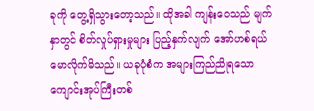ခုကို တွေ့ရှိသွားတော့သည်။ ထိုအခါ ကျန်းဝေသည် မျက်နှာတွင် စိတ်လှုပ်ရှားမှုများ ပြည့်နှက်လျက် အော်ဟစ်ရယ်မောလိုက်မိသည်။ ယခုပုံစံက အများကြည်ညိုရသော ကျောင်းအုပ်ကြီးတစ်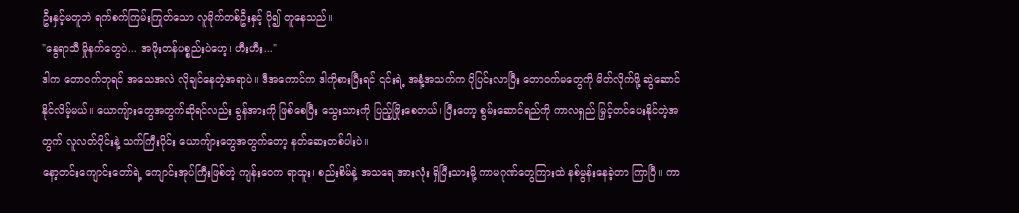ဦးနှင့်မတူဘဲ ရက်စက်ကြမ်းကြုတ်သော လူမိုက်တစ်ဦးနှင့် ပို၍ တူနေသည်။
"နွေရာသီ မှိုနက်တွေပဲ... အဖိုးတန်ပစ္စည်းပဲဟေ့၊ ဟီးဟီး..."
ဒါက တောဝက်ဘုရင် အသေအလဲ လိုချင်နေတဲ့အရာပဲ။ ဒီအကောင်က ဒါကိုစားပြီးရင် ၎င်းရဲ့ အနံ့အသက်က ပိုပြင်းလာပြီး တောဝက်မတွေကို မိတ်လိုက်ဖို့ ဆွဲဆောင်နိုင်လိမ့်မယ်။ ယောကျ်ားတွေအတွက်ဆိုရင်လည်း ခွန်အားကို ဖြစ်စေပြီး သွေးသားကို ပြည့်ဖြိုးစေတယ်၊ ပြီးတော့ စွမ်းဆောင်ရည်ကို ကာလရှည် မြှင့်တင်ပေးနိုင်တဲ့အတွက် လူလတ်ပိုင်းနဲ့ သက်ကြီးပိုင်း ယောကျ်ားတွေအတွက်တော့ နတ်ဆေးတစ်ပါးပဲ။
နော့တင်းကျောင်းတော်ရဲ့ ကျောင်းအုပ်ကြီးဖြစ်တဲ့ ကျန်းဝေက ရာထူး၊ စည်းစိမ်နဲ့ အသရေ အားလုံး ရှိပြီးသားမို့ ကာမဂုဏ်တွေကြားထဲ နစ်မွန်းနေခဲ့တာ ကြာပြီ။ ကာ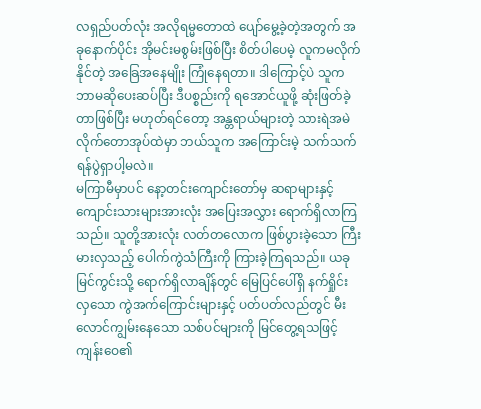လရှည်ပတ်လုံး အလိုရမ္မတောထဲ ပျော်မွေ့ခဲ့တဲ့အတွက် အခုနောက်ပိုင်း အိုမင်းမစွမ်းဖြစ်ပြီး စိတ်ပါပေမဲ့ လူကမလိုက်နိုင်တဲ့ အခြေအနေမျိုး ကြုံနေရတာ။ ဒါကြောင့်ပဲ သူက ဘာမဆိုပေးဆပ်ပြီး ဒီပစ္စည်းကို ရအောင်ယူဖို့ ဆုံးဖြတ်ခဲ့တာဖြစ်ပြီး မဟုတ်ရင်တော့ အန္တရာယ်များတဲ့ သားရဲအမဲလိုက်တောအုပ်ထဲမှာ ဘယ်သူက အကြောင်းမဲ့ သက်သက် ရန်ပွဲရှာပါ့မလဲ။
မကြာမီမှာပင် နော့တင်းကျောင်းတော်မှ ဆရာများနှင့် ကျောင်းသားများအားလုံး အပြေးအလွှား ရောက်ရှိလာကြသည်။ သူတို့အားလုံး လတ်တလောက ဖြစ်ပွားခဲ့သော ကြီးမားလှသည့် ပေါက်ကွဲသံကြီးကို ကြားခဲ့ကြရသည်။ ယခု မြင်ကွင်းသို့ ရောက်ရှိလာချိန်တွင် မြေပြင်ပေါ်ရှိ နက်ရှိုင်းလှသော ကွဲအက်ကြောင်းများနှင့် ပတ်ပတ်လည်တွင် မီးလောင်ကျွမ်းနေသော သစ်ပင်များကို မြင်တွေ့ရသဖြင့် ကျန်းဝေ၏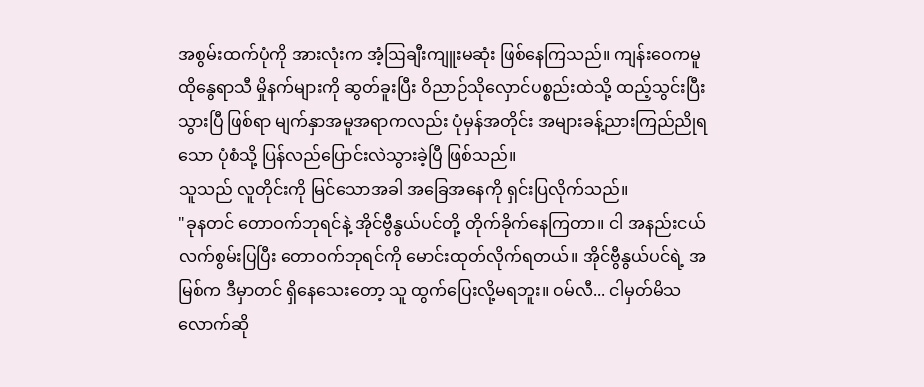အစွမ်းထက်ပုံကို အားလုံးက အံ့ဩချီးကျူးမဆုံး ဖြစ်နေကြသည်။ ကျန်းဝေကမူ ထိုနွေရာသီ မှိုနက်များကို ဆွတ်ခူးပြီး ဝိညာဉ်သိုလှောင်ပစ္စည်းထဲသို့ ထည့်သွင်းပြီးသွားပြီ ဖြစ်ရာ မျက်နှာအမူအရာကလည်း ပုံမှန်အတိုင်း အများခန့်ညားကြည်ညိုရသော ပုံစံသို့ ပြန်လည်ပြောင်းလဲသွားခဲ့ပြီ ဖြစ်သည်။
သူသည် လူတိုင်းကို မြင်သောအခါ အခြေအနေကို ရှင်းပြလိုက်သည်။
"ခုနတင် တောဝက်ဘုရင်နဲ့ အိုင်ဗွီနွယ်ပင်တို့ တိုက်ခိုက်နေကြတာ။ ငါ အနည်းငယ် လက်စွမ်းပြပြီး တောဝက်ဘုရင်ကို မောင်းထုတ်လိုက်ရတယ်။ အိုင်ဗွီနွယ်ပင်ရဲ့ အမြစ်က ဒီမှာတင် ရှိနေသေးတော့ သူ ထွက်ပြေးလို့မရဘူး။ ဝမ်လီ... ငါမှတ်မိသလောက်ဆို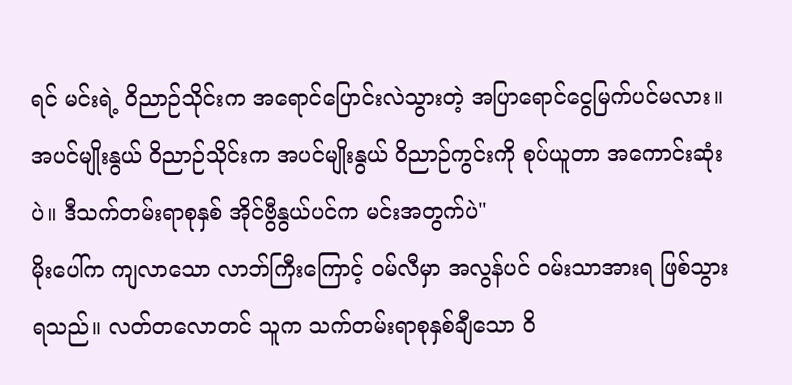ရင် မင်းရဲ့ ဝိညာဉ်သိုင်းက အရောင်ပြောင်းလဲသွားတဲ့ အပြာရောင်ငွေမြက်ပင်မလား။ အပင်မျိုးနွယ် ဝိညာဉ်သိုင်းက အပင်မျိုးနွယ် ဝိညာဉ်ကွင်းကို စုပ်ယူတာ အကောင်းဆုံးပဲ။ ဒီသက်တမ်းရာစုနှစ် အိုင်ဗွီနွယ်ပင်က မင်းအတွက်ပဲ"
မိုးပေါ်က ကျလာသော လာဘ်ကြီးကြောင့် ဝမ်လီမှာ အလွန်ပင် ဝမ်းသာအားရ ဖြစ်သွားရသည်။ လတ်တလောတင် သူက သက်တမ်းရာစုနှစ်ချီသော ဝိ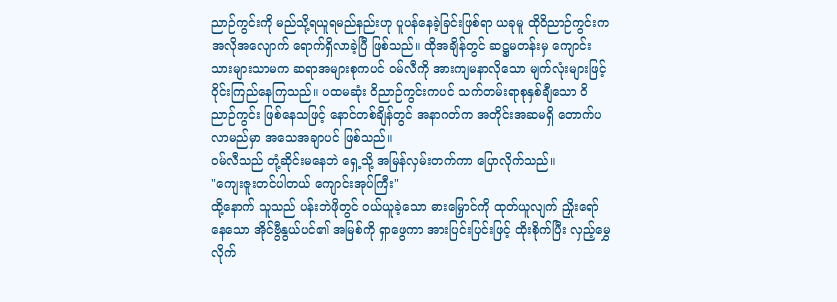ညာဉ်ကွင်းကို မည်သို့ရယူရမည်နည်းဟု ပူပန်နေခဲ့ခြင်းဖြစ်ရာ ယခုမူ ထိုဝိညာဉ်ကွင်းက အလိုအလျောက် ရောက်ရှိလာခဲ့ပြီ ဖြစ်သည်။ ထိုအချိန်တွင် ဆဋ္ဌမတန်းမှ ကျောင်းသားများသာမက ဆရာအများစုကပင် ဝမ်လီကို အားကျမနာလိုသော မျက်လုံးများဖြင့် ဝိုင်းကြည်နေကြသည်။ ပထမဆုံး ဝိညာဉ်ကွင်းကပင် သက်တမ်းရာစုနှစ်ချီသော ဝိညာဉ်ကွင်း ဖြစ်နေသဖြင့် နောင်တစ်ချိန်တွင် အနာဂတ်က အတိုင်းအဆမရှိ တောက်ပလာမည်မှာ အသေအချာပင် ဖြစ်သည်။
ဝမ်လီသည် တုံ့ဆိုင်းမနေဘဲ ရှေ့သို့ အမြန်လှမ်းတက်ကာ ပြောလိုက်သည်။
"ကျေးဇူးတင်ပါတယ် ကျောင်းအုပ်ကြီး"
ထို့နောက် သူသည် ပန်းဘဲဖိုတွင် ဝယ်ယူခဲ့သော ဓားမြှောင်ကို ထုတ်ယူလျက် ညှိုးရော်နေသော အိုင်ဗွီနွယ်ပင်၏ အမြစ်ကို ရှာဖွေကာ အားပြင်းပြင်းဖြင့် ထိုးစိုက်ပြီး လှည့်မွှေလိုက်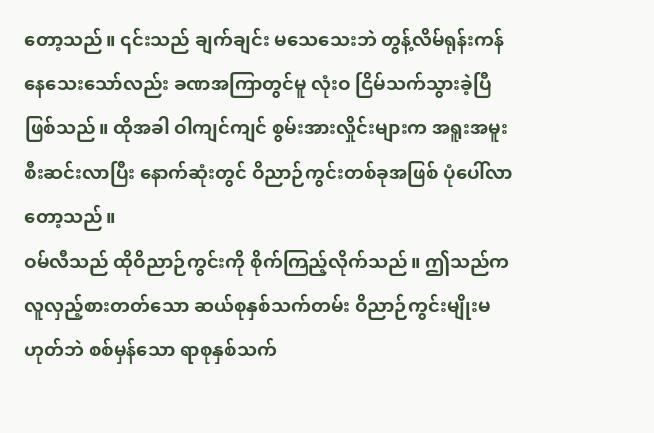တော့သည်။ ၎င်းသည် ချက်ချင်း မသေသေးဘဲ တွန့်လိမ်ရုန်းကန်နေသေးသော်လည်း ခဏအကြာတွင်မူ လုံးဝ ငြိမ်သက်သွားခဲ့ပြီ ဖြစ်သည်။ ထိုအခါ ဝါကျင်ကျင် စွမ်းအားလှိုင်းများက အရူးအမူး စီးဆင်းလာပြီး နောက်ဆုံးတွင် ဝိညာဉ်ကွင်းတစ်ခုအဖြစ် ပုံပေါ်လာတော့သည်။
ဝမ်လီသည် ထိုဝိညာဉ်ကွင်းကို စိုက်ကြည့်လိုက်သည်။ ဤသည်က လူလှည့်စားတတ်သော ဆယ်စုနှစ်သက်တမ်း ဝိညာဉ်ကွင်းမျိုးမဟုတ်ဘဲ စစ်မှန်သော ရာစုနှစ်သက်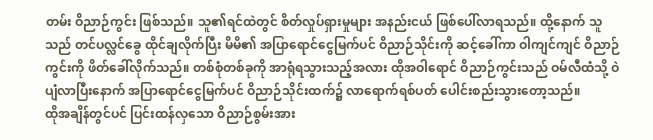တမ်း ဝိညာဉ်ကွင်း ဖြစ်သည်။ သူ၏ရင်ထဲတွင် စိတ်လှုပ်ရှားမှုများ အနည်းငယ် ဖြစ်ပေါ်လာရသည်။ ထို့နောက် သူသည် တင်ပလ္လင်ခွေ ထိုင်ချလိုက်ပြီး မိမိ၏ အပြာရောင်ငွေမြက်ပင် ဝိညာဉ်သိုင်းကို ဆင့်ခေါ်ကာ ဝါကျင်ကျင် ဝိညာဉ်ကွင်းကို ဖိတ်ခေါ်လိုက်သည်။ တစ်စုံတစ်ခုကို အာရုံရသွားသည့်အလား ထိုအဝါရောင် ဝိညာဉ်ကွင်းသည် ဝမ်လီထံသို့ ဝဲပျံလာပြီးနောက် အပြာရောင်ငွေမြက်ပင် ဝိညာဉ်သိုင်းထက်၌ လာရောက်ရစ်ပတ် ပေါင်းစည်းသွားတော့သည်။
ထိုအချိန်တွင်ပင် ပြင်းထန်လှသော ဝိညာဉ်စွမ်းအား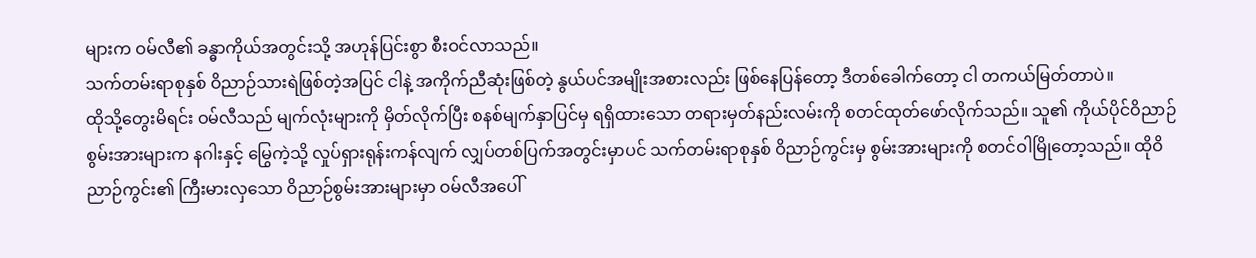များက ဝမ်လီ၏ ခန္ဓာကိုယ်အတွင်းသို့ အဟုန်ပြင်းစွာ စီးဝင်လာသည်။
သက်တမ်းရာစုနှစ် ဝိညာဉ်သားရဲဖြစ်တဲ့အပြင် ငါနဲ့ အကိုက်ညီဆုံးဖြစ်တဲ့ နွယ်ပင်အမျိုးအစားလည်း ဖြစ်နေပြန်တော့ ဒီတစ်ခေါက်တော့ ငါ တကယ်မြတ်တာပဲ။
ထိုသို့တွေးမိရင်း ဝမ်လီသည် မျက်လုံးများကို မှိတ်လိုက်ပြီး စနစ်မျက်နှာပြင်မှ ရရှိထားသော တရားမှတ်နည်းလမ်းကို စတင်ထုတ်ဖော်လိုက်သည်။ သူ၏ ကိုယ်ပိုင်ဝိညာဉ်စွမ်းအားများက နဂါးနှင့် မြွေကဲ့သို့ လှုပ်ရှားရုန်းကန်လျက် လျှပ်တစ်ပြက်အတွင်းမှာပင် သက်တမ်းရာစုနှစ် ဝိညာဉ်ကွင်းမှ စွမ်းအားများကို စတင်ဝါမြိုတော့သည်။ ထိုဝိညာဉ်ကွင်း၏ ကြီးမားလှသော ဝိညာဉ်စွမ်းအားများမှာ ဝမ်လီအပေါ်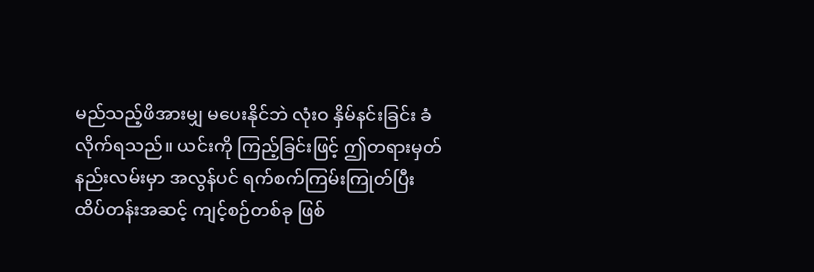မည်သည့်ဖိအားမျှ မပေးနိုင်ဘဲ လုံးဝ နှိမ်နင်းခြင်း ခံလိုက်ရသည်။ ယင်းကို ကြည့်ခြင်းဖြင့် ဤတရားမှတ်နည်းလမ်းမှာ အလွန်ပင် ရက်စက်ကြမ်းကြုတ်ပြီး ထိပ်တန်းအဆင့် ကျင့်စဉ်တစ်ခု ဖြစ်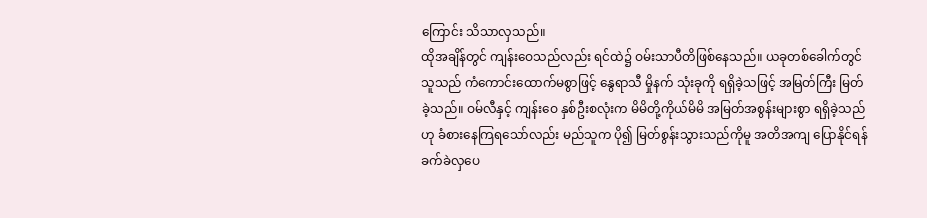ကြောင်း သိသာလှသည်။
ထိုအချိန်တွင် ကျန်းဝေသည်လည်း ရင်ထဲ၌ ဝမ်းသာပီတိဖြစ်နေသည်။ ယခုတစ်ခေါက်တွင် သူသည် ကံကောင်းထောက်မစွာဖြင့် နွေရာသီ မှိုနက် သုံးခုကို ရရှိခဲ့သဖြင့် အမြတ်ကြီး မြတ်ခဲ့သည်။ ဝမ်လီနှင့် ကျန်းဝေ နှစ်ဦးစလုံးက မိမိတို့ကိုယ်မိမိ အမြတ်အစွန်းများစွာ ရရှိခဲ့သည်ဟု ခံစားနေကြရသော်လည်း မည်သူက ပို၍ မြတ်စွန်းသွားသည်ကိုမူ အတိအကျ ပြောနိုင်ရန် ခက်ခဲလှပေ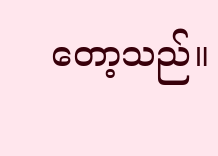တော့သည်။